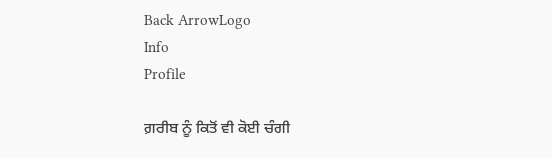Back ArrowLogo
Info
Profile

ਗ਼ਰੀਬ ਨੂੰ ਕਿਤੋਂ ਵੀ ਕੋਈ ਚੰਗੀ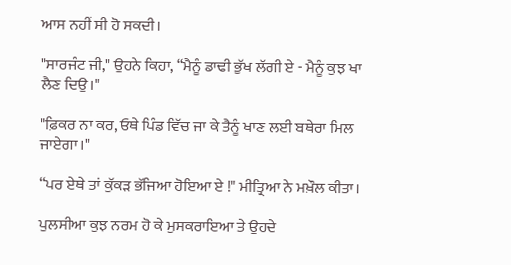ਆਸ ਨਹੀਂ ਸੀ ਹੋ ਸਕਦੀ।

"ਸਾਰਜੰਟ ਜੀ," ਉਹਨੇ ਕਿਹਾ, “ਮੈਨੂੰ ਡਾਢੀ ਭੁੱਖ ਲੱਗੀ ਏ - ਮੈਨੂੰ ਕੁਝ ਖਾ ਲੈਣ ਦਿਉ।"

"ਫ਼ਿਕਰ ਨਾ ਕਰ, ਓਥੇ ਪਿੰਡ ਵਿੱਚ ਜਾ ਕੇ ਤੈਨੂੰ ਖਾਣ ਲਈ ਬਥੇਰਾ ਮਿਲ ਜਾਏਗਾ।"

“ਪਰ ਏਥੇ ਤਾਂ ਕੁੱਕੜ ਭੱਜਿਆ ਹੋਇਆ ਏ !" ਮੀਤ੍ਰਿਆ ਨੇ ਮਖ਼ੌਲ ਕੀਤਾ।

ਪੁਲਸੀਆ ਕੁਝ ਨਰਮ ਹੋ ਕੇ ਮੁਸਕਰਾਇਆ ਤੇ ਉਹਦੇ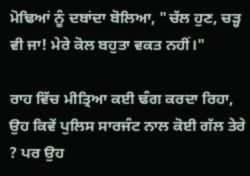ਮੋਢਿਆਂ ਨੂੰ ਦਬਾਂਦਾ ਬੋਲਿਆ, "ਚੱਲ ਹੁਣ, ਚੜ੍ਹ ਵੀ ਜਾ! ਮੇਰੇ ਕੋਲ ਬਹੁਤਾ ਵਕਤ ਨਹੀਂ।"

ਰਾਹ ਵਿੱਚ ਮੀਤ੍ਰਿਆ ਕਈ ਢੰਗ ਕਰਦਾ ਰਿਹਾ, ਉਹ ਕਿਵੇਂ ਪੁਲਿਸ ਸਾਰਜੰਟ ਨਾਲ ਕੋਈ ਗੱਲ ਤੇਰੇ ? ਪਰ ਉਹ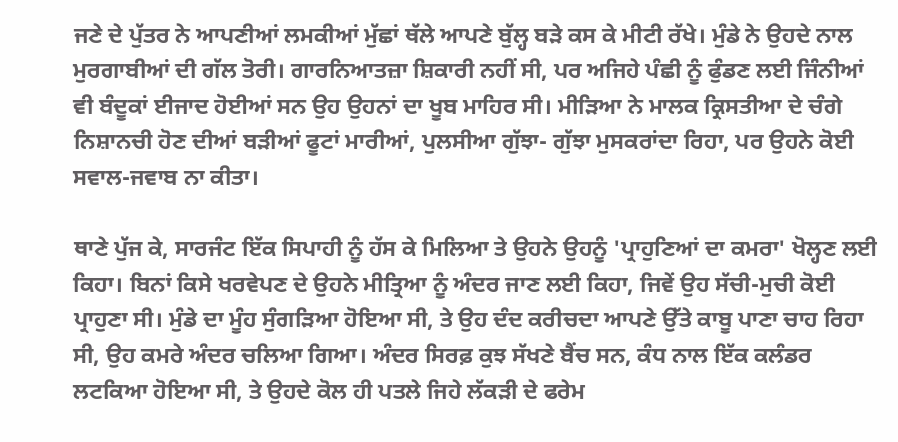ਜਣੇ ਦੇ ਪੁੱਤਰ ਨੇ ਆਪਣੀਆਂ ਲਮਕੀਆਂ ਮੁੱਛਾਂ ਥੱਲੇ ਆਪਣੇ ਬੁੱਲ੍ਹ ਬੜੇ ਕਸ ਕੇ ਮੀਟੀ ਰੱਖੇ। ਮੁੰਡੇ ਨੇ ਉਹਦੇ ਨਾਲ ਮੁਰਗਾਬੀਆਂ ਦੀ ਗੱਲ ਤੋਰੀ। ਗਾਰਨਿਆਤਜ਼ਾ ਸ਼ਿਕਾਰੀ ਨਹੀਂ ਸੀ, ਪਰ ਅਜਿਹੇ ਪੰਛੀ ਨੂੰ ਫੁੰਡਣ ਲਈ ਜਿੰਨੀਆਂ ਵੀ ਬੰਦੂਕਾਂ ਈਜਾਦ ਹੋਈਆਂ ਸਨ ਉਹ ਉਹਨਾਂ ਦਾ ਖੂਬ ਮਾਹਿਰ ਸੀ। ਮੀੜਿਆ ਨੇ ਮਾਲਕ ਕ੍ਰਿਸਤੀਆ ਦੇ ਚੰਗੇ ਨਿਸ਼ਾਨਚੀ ਹੋਣ ਦੀਆਂ ਬੜੀਆਂ ਫੂਟਾਂ ਮਾਰੀਆਂ, ਪੁਲਸੀਆ ਗੁੱਝਾ- ਗੁੱਝਾ ਮੁਸਕਰਾਂਦਾ ਰਿਹਾ, ਪਰ ਉਹਨੇ ਕੋਈ ਸਵਾਲ-ਜਵਾਬ ਨਾ ਕੀਤਾ।

ਥਾਣੇ ਪੁੱਜ ਕੇ, ਸਾਰਜੰਟ ਇੱਕ ਸਿਪਾਹੀ ਨੂੰ ਹੱਸ ਕੇ ਮਿਲਿਆ ਤੇ ਉਹਨੇ ਉਹਨੂੰ 'ਪ੍ਰਾਹੁਣਿਆਂ ਦਾ ਕਮਰਾ' ਖੋਲ੍ਹਣ ਲਈ ਕਿਹਾ। ਬਿਨਾਂ ਕਿਸੇ ਖਰਵੇਪਣ ਦੇ ਉਹਨੇ ਮੀਤ੍ਰਿਆ ਨੂੰ ਅੰਦਰ ਜਾਣ ਲਈ ਕਿਹਾ, ਜਿਵੇਂ ਉਹ ਸੱਚੀ-ਮੁਚੀ ਕੋਈ ਪ੍ਰਾਹੁਣਾ ਸੀ। ਮੁੰਡੇ ਦਾ ਮੂੰਹ ਸੁੰਗੜਿਆ ਹੋਇਆ ਸੀ, ਤੇ ਉਹ ਦੰਦ ਕਰੀਚਦਾ ਆਪਣੇ ਉੱਤੇ ਕਾਬੂ ਪਾਣਾ ਚਾਹ ਰਿਹਾ ਸੀ, ਉਹ ਕਮਰੇ ਅੰਦਰ ਚਲਿਆ ਗਿਆ। ਅੰਦਰ ਸਿਰਫ਼ ਕੁਝ ਸੱਖਣੇ ਬੈਂਚ ਸਨ, ਕੰਧ ਨਾਲ ਇੱਕ ਕਲੰਡਰ ਲਟਕਿਆ ਹੋਇਆ ਸੀ, ਤੇ ਉਹਦੇ ਕੋਲ ਹੀ ਪਤਲੇ ਜਿਹੇ ਲੱਕੜੀ ਦੇ ਫਰੇਮ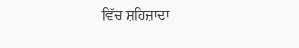ਵਿੱਚ ਸ਼ਹਿਜ਼ਾਦਾ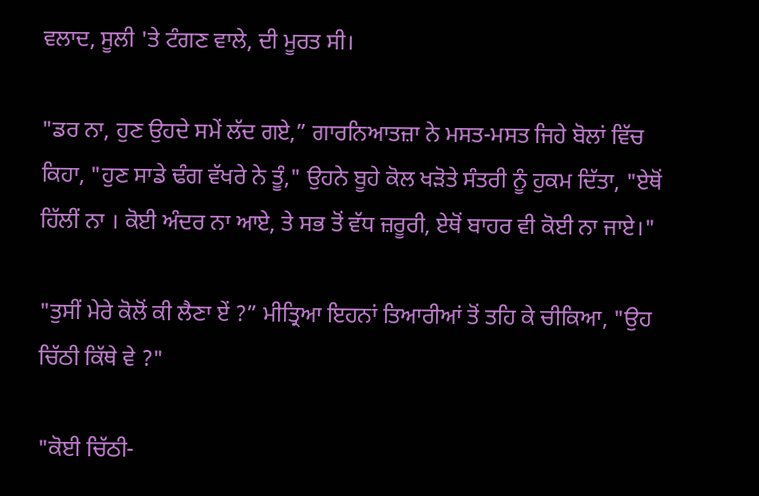ਵਲਾਦ, ਸੂਲੀ 'ਤੇ ਟੰਗਣ ਵਾਲੇ, ਦੀ ਮੂਰਤ ਸੀ।

"ਡਰ ਨਾ, ਹੁਣ ਉਹਦੇ ਸਮੇਂ ਲੱਦ ਗਏ,” ਗਾਰਨਿਆਤਜ਼ਾ ਨੇ ਮਸਤ-ਮਸਤ ਜਿਹੇ ਬੋਲਾਂ ਵਿੱਚ ਕਿਹਾ, "ਹੁਣ ਸਾਡੇ ਢੰਗ ਵੱਖਰੇ ਨੇ ਤੂੰ," ਉਹਨੇ ਬੂਹੇ ਕੋਲ ਖੜੋਤੇ ਸੰਤਰੀ ਨੂੰ ਹੁਕਮ ਦਿੱਤਾ, "ਏਥੋਂ ਹਿੱਲੀਂ ਨਾ । ਕੋਈ ਅੰਦਰ ਨਾ ਆਏ, ਤੇ ਸਭ ਤੋਂ ਵੱਧ ਜ਼ਰੂਰੀ, ਏਥੋਂ ਬਾਹਰ ਵੀ ਕੋਈ ਨਾ ਜਾਏ।"

"ਤੁਸੀਂ ਮੇਰੇ ਕੋਲੋਂ ਕੀ ਲੈਣਾ ਏਂ ?” ਮੀਤ੍ਰਿਆ ਇਹਨਾਂ ਤਿਆਰੀਆਂ ਤੋਂ ਤਹਿ ਕੇ ਚੀਕਿਆ, "ਉਹ ਚਿੱਠੀ ਕਿੱਥੇ ਵੇ ?"

"ਕੋਈ ਚਿੱਠੀ-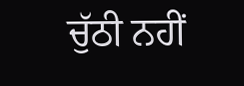ਚੁੱਠੀ ਨਹੀਂ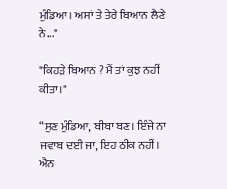ਮੁੰਡਿਆ। ਅਸਾਂ ਤੇ ਤੇਰੇ ਬਿਆਨ ਲੈਣੇ ਨੇ..."

"ਕਿਹੜੇ ਬਿਆਨ ? ਮੈਂ ਤਾਂ ਕੁਝ ਨਹੀਂ ਕੀਤਾ।"

“ਸੁਣ ਮੁੰਡਿਆ, ਬੀਬਾ ਬਣ। ਇੰਜੇ ਨਾ ਜਵਾਬ ਦਈ ਜਾ, ਇਹ ਠੀਕ ਨਹੀਂ। ਐਨ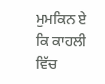ਮੁਮਕਿਨ ਏ ਕਿ ਕਾਹਲੀ ਵਿੱਚ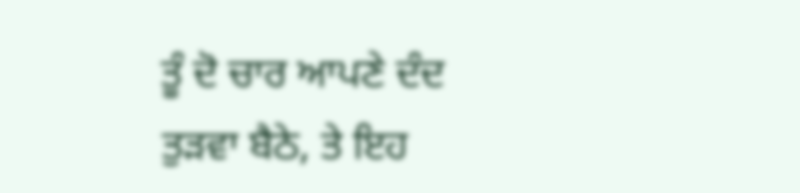ਤੂੰ ਦੋ ਚਾਰ ਆਪਣੇ ਦੰਦ ਤੁੜਵਾ ਬੈਠੇ, ਤੇ ਇਹ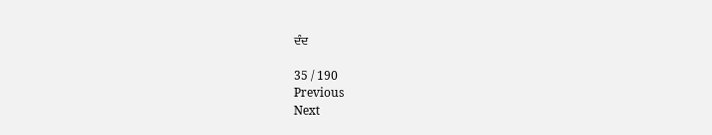ਦੰਦ

35 / 190
Previous
Next